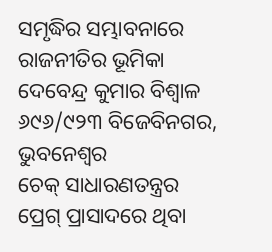ସମୃଦ୍ଧିର ସମ୍ଭାବନାରେ ରାଜନୀତିର ଭୂମିକା
ଦେବେନ୍ଦ୍ର କୁମାର ବିଶ୍ବାଳ
୬୯୬/୯୨୩ ବିଜେବିନଗର,
ଭୁବନେଶ୍ବର
ଚେକ୍ ସାଧାରଣତନ୍ତ୍ରର ପ୍ରେଗ୍ ପ୍ରାସାଦରେ ଥିବା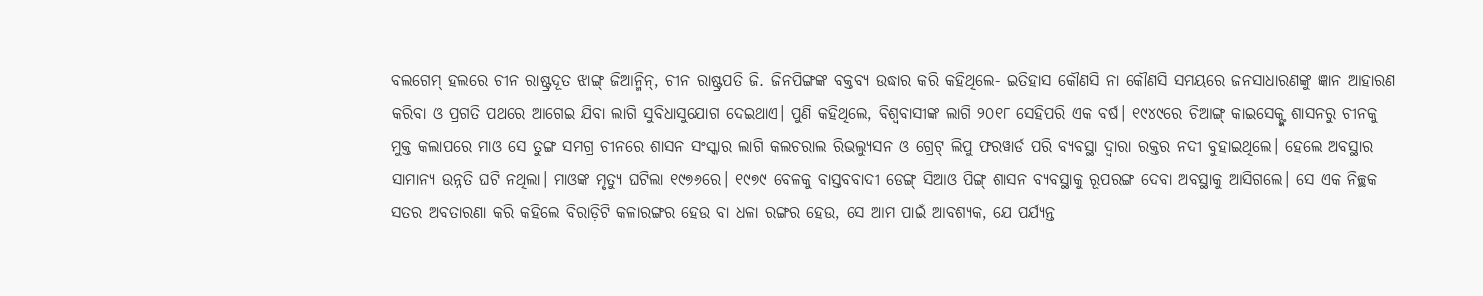ବଲଗେମ୍ ହଲରେ ଚୀନ ରାଷ୍ଟ୍ରଦୂତ ଝାଙ୍ଗ୍ ଜିଆନ୍ମିନ୍, ଚୀନ ରାଷ୍ଟ୍ରପତି ଜି. ଜିନପିଙ୍ଗଙ୍କ ବକ୍ତବ୍ୟ ଉଦ୍ଧାର କରି କହିଥିଲେ- ଇତିହାସ କୌଣସି ନା କୌଣସି ସମୟରେ ଜନସାଧାରଣଙ୍କୁ ଜ୍ଞାନ ଆହାରଣ କରିବା ଓ ପ୍ରଗତି ପଥରେ ଆଗେଇ ଯିବା ଲାଗି ସୁବିଧାସୁଯୋଗ ଦେଇଥାଏ। ପୁଣି କହିଥିଲେ, ବିଶ୍ବବାସୀଙ୍କ ଲାଗି ୨୦୧୮ ସେହିପରି ଏକ ବର୍ଷ। ୧୯୪୯ରେ ଚିଆଙ୍ଗ୍ କାଇସେକ୍ଙ୍କ ଶାସନରୁ ଚୀନକୁ ମୁକ୍ତ କଲାପରେ ମାଓ ସେ ତୁଙ୍ଗ ସମଗ୍ର ଚୀନରେ ଶାସନ ସଂସ୍କାର ଲାଗି କଲଚରାଲ ରିଭଲ୍ୟୁସନ ଓ ଗ୍ରେଟ୍ ଲିପୁ ଫରୱାର୍ଡ ପରି ବ୍ୟବସ୍ଥା ଦ୍ବାରା ରକ୍ତର ନଦୀ ବୁହାଇଥିଲେ। ହେଲେ ଅବସ୍ଥାର ସାମାନ୍ୟ ଉନ୍ନତି ଘଟି ନଥିଲା। ମାଓଙ୍କ ମୃତ୍ୟୁ ଘଟିଲା ୧୯୭୬ରେ। ୧୯୭୯ ବେଳକୁ ବାସ୍ତବବାଦୀ ଡେଙ୍ଗ୍ ସିଆଓ ପିଙ୍ଗ୍ ଶାସନ ବ୍ୟବସ୍ଥାକୁ ରୂପରଙ୍ଗ ଦେବା ଅବସ୍ଥାକୁ ଆସିଗଲେ। ସେ ଏକ ନିଚ୍ଛକ ସତର ଅବତାରଣା କରି କହିଲେ ବିରାଡ଼ିଟି କଳାରଙ୍ଗର ହେଉ ବା ଧଳା ରଙ୍ଗର ହେଉ, ସେ ଆମ ପାଇଁ ଆବଶ୍ୟକ, ଯେ ପର୍ଯ୍ୟନ୍ତ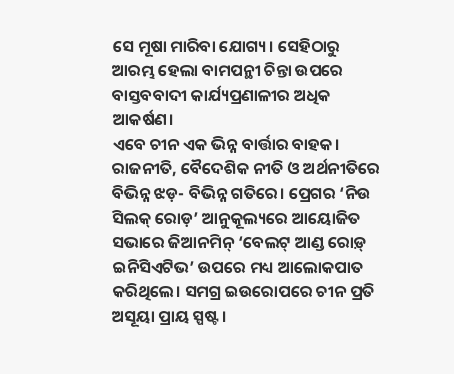ସେ ମୂଷା ମାରିବା ଯୋଗ୍ୟ। ସେହିଠାରୁ ଆରମ୍ଭ ହେଲା ବାମପନ୍ଥୀ ଚିନ୍ତା ଉପରେ ବାସ୍ତବବାଦୀ କାର୍ଯ୍ୟପ୍ରଣାଳୀର ଅଧିକ ଆକର୍ଷଣ।
ଏବେ ଚୀନ ଏକ ଭିନ୍ନ ବାର୍ତ୍ତାର ବାହକ। ରାଜନୀତି, ବୈଦେଶିକ ନୀତି ଓ ଅର୍ଥନୀତିରେ ବିଭିନ୍ନ ଝଡ଼- ବିଭିନ୍ନ ଗତିରେ। ପ୍ରେଗର ‘ନିଉ ସିଲକ୍ ରୋଡ଼’ ଆନୁକୂଲ୍ୟରେ ଆୟୋଜିତ ସଭାରେ ଜିଆନମିନ୍ ‘ବେଲଟ୍ ଆଣ୍ଡ ରୋଡ଼୍ ଇନିସିଏଟିଭ’ ଉପରେ ମଧ୍ୟ ଆଲୋକପାତ କରିଥିଲେ। ସମଗ୍ର ଇଉରୋପରେ ଚୀନ ପ୍ରତି ଅସୂୟା ପ୍ରାୟ ସ୍ପଷ୍ଟ।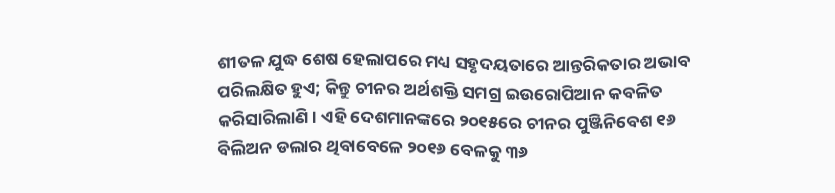ଶୀତଳ ଯୁଦ୍ଧ ଶେଷ ହେଲାପରେ ମଧ୍ୟ ସହୃଦୟତାରେ ଆନ୍ତରିକତାର ଅଭାବ ପରିଲକ୍ଷିତ ହୁଏ; କିନ୍ତୁ ଚୀନର ଅର୍ଥଶକ୍ତି ସମଗ୍ର ଇଉରୋପିଆନ କବଳିତ କରିସାରିଲାଣି। ଏହି ଦେଶମାନଙ୍କରେ ୨୦୧୫ରେ ଚୀନର ପୁଞ୍ଜିନିବେଶ ୧୬ ବିଲିଅନ ଡଲାର ଥିବାବେଳେ ୨୦୧୬ ବେଳକୁ ୩୬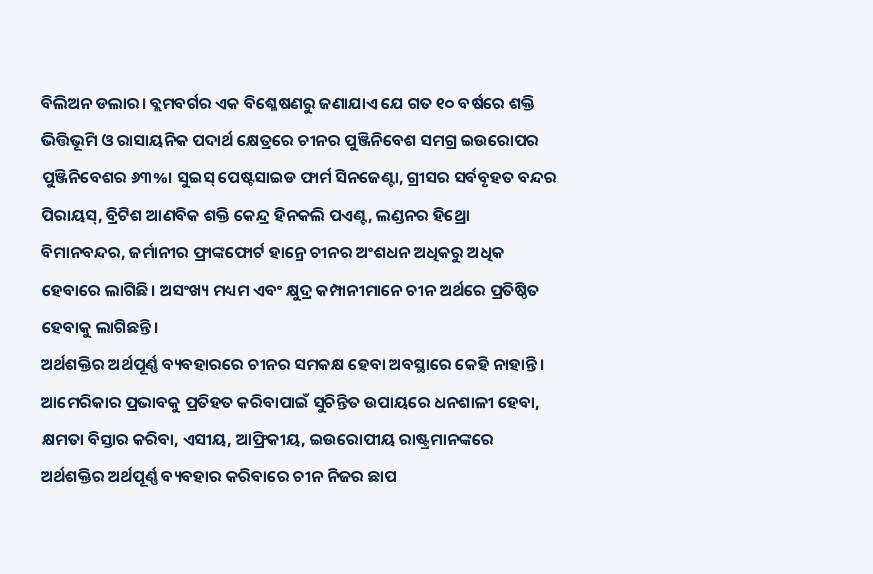ବିଲିଅନ ଡଲାର। ବ୍ଲମବର୍ଗର ଏକ ବିଶ୍ଳେଷଣରୁ ଜଣାଯାଏ ଯେ ଗତ ୧୦ ବର୍ଷରେ ଶକ୍ତି ଭିତ୍ତିଭୂମି ଓ ରାସାୟନିକ ପଦାର୍ଥ କ୍ଷେତ୍ରରେ ଚୀନର ପୁଞ୍ଜିନିବେଶ ସମଗ୍ର ଇଉରୋପର ପୁଞ୍ଜିନିବେଶର ୬୩%। ସୁଇସ୍ ପେଷ୍ଟସାଇଡ ଫାର୍ମ ସିନଜେଣ୍ଟା, ଗ୍ରୀସର ସର୍ବବୃହତ ବନ୍ଦର ପିରାୟସ୍, ବ୍ରିଟିଶ ଆଣବିକ ଶକ୍ତି କେନ୍ଦ୍ର ହିନକଲି ପଏଣ୍ଟ, ଲଣ୍ଡନର ହିଥ୍ରୋ ବିମାନବନ୍ଦର, ଜର୍ମାନୀର ଫ୍ରାଙ୍କଫୋର୍ଟ ହାନ୍ରେ ଚୀନର ଅଂଶଧନ ଅଧିକରୁ ଅଧିକ ହେବାରେ ଲାଗିଛି। ଅସଂଖ୍ୟ ମଧ୍ୟମ ଏବଂ କ୍ଷୁଦ୍ର କମ୍ପାନୀମାନେ ଚୀନ ଅର୍ଥରେ ପ୍ରତିଷ୍ଠିତ ହେବାକୁ ଲାଗିଛନ୍ତି।
ଅର୍ଥଶକ୍ତିର ଅର୍ଥପୂର୍ଣ୍ଣ ବ୍ୟବହାରରେ ଚୀନର ସମକକ୍ଷ ହେବା ଅବସ୍ଥାରେ କେହି ନାହାନ୍ତି। ଆମେରିକାର ପ୍ରଭାବକୁ ପ୍ରତିହତ କରିବାପାଇଁ ସୁଚିନ୍ତିତ ଉପାୟରେ ଧନଶାଳୀ ହେବା, କ୍ଷମତା ବିସ୍ତାର କରିବା, ଏସୀୟ, ଆଫ୍ରିକୀୟ, ଇଉରୋପୀୟ ରାଷ୍ଟ୍ରମାନଙ୍କରେ ଅର୍ଥଶକ୍ତିର ଅର୍ଥପୂର୍ଣ୍ଣ ବ୍ୟବହାର କରିବାରେ ଚୀନ ନିଜର ଛାପ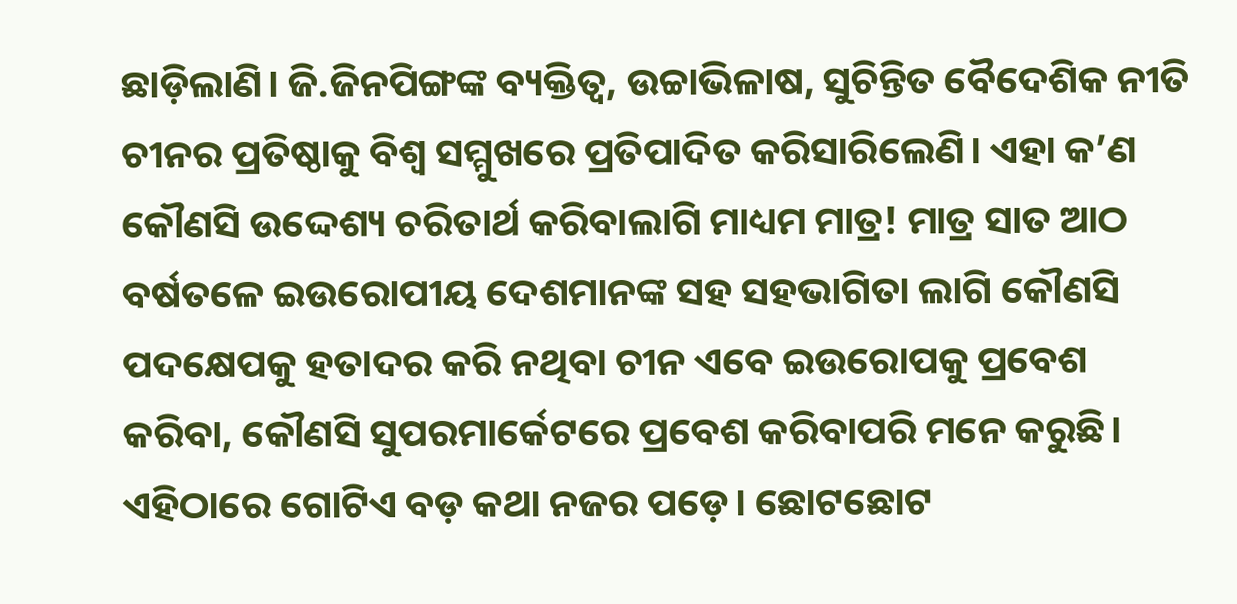ଛାଡ଼ିଲାଣି। ଜି.ଜିନପିଙ୍ଗଙ୍କ ବ୍ୟକ୍ତିତ୍ବ, ଉଚ୍ଚାଭିଳାଷ, ସୁଚିନ୍ତିତ ବୈଦେଶିକ ନୀତି ଚୀନର ପ୍ରତିଷ୍ଠାକୁ ବିଶ୍ବ ସମ୍ମୁଖରେ ପ୍ରତିପାଦିତ କରିସାରିଲେଣି। ଏହା କ’ଣ କୌଣସି ଉଦ୍ଦେଶ୍ୟ ଚରିତାର୍ଥ କରିବାଲାଗି ମାଧ୍ୟମ ମାତ୍ର! ମାତ୍ର ସାତ ଆଠ ବର୍ଷତଳେ ଇଉରୋପୀୟ ଦେଶମାନଙ୍କ ସହ ସହଭାଗିତା ଲାଗି କୌଣସି ପଦକ୍ଷେପକୁ ହତାଦର କରି ନଥିବା ଚୀନ ଏବେ ଇଉରୋପକୁ ପ୍ରବେଶ କରିବା, କୌଣସି ସୁପରମାର୍କେଟରେ ପ୍ରବେଶ କରିବାପରି ମନେ କରୁଛି।
ଏହିଠାରେ ଗୋଟିଏ ବଡ଼ କଥା ନଜର ପଡ଼େ। ଛୋଟଛୋଟ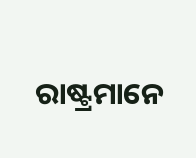ରାଷ୍ଟ୍ରମାନେ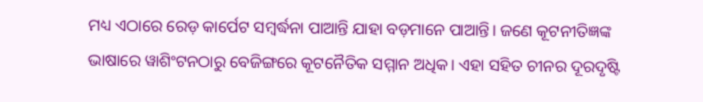ମଧ୍ୟ ଏଠାରେ ରେଡ଼ କାର୍ପେଟ ସମ୍ବର୍ଦ୍ଧନା ପାଆନ୍ତି ଯାହା ବଡ଼ମାନେ ପାଆନ୍ତି। ଜଣେ କୂଟନୀତିଜ୍ଞଙ୍କ ଭାଷାରେ ୱାଶିଂଟନଠାରୁ ବେଜିଙ୍ଗରେ କୂଟନୈତିକ ସମ୍ମାନ ଅଧିକ। ଏହା ସହିତ ଚୀନର ଦୂରଦୃଷ୍ଟି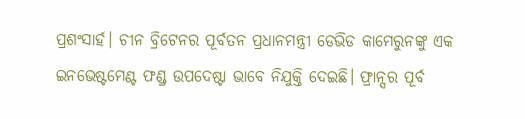ପ୍ରଶଂସାର୍ହ। ଚୀନ ବ୍ରିଟେନର ପୂର୍ବତନ ପ୍ରଧାନମନ୍ତ୍ରୀ ଡେଭିଡ କାମେରୁନଙ୍କୁ ଏକ ଇନଭେଷ୍ଟମେଣ୍ଟ ଫଣ୍ଡ୍ର ଉପଦେଷ୍ଟା ଭାବେ ନିଯୁକ୍ତି ଦେଇଛି। ଫ୍ରାନ୍ସର ପୂର୍ବ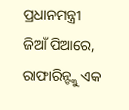ପ୍ରଧାନମନ୍ତ୍ରୀ ଜିଆଁ ପିଆରେ, ରାଫାରିନ୍ଙ୍କୁ ଏକ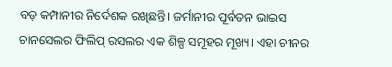ବଡ଼ କମ୍ପାନୀର ନିର୍ଦେଶକ ରଖିଛନ୍ତି। ଜର୍ମାନୀର ପୂର୍ବତନ ଭାଇସ ଚାନସେଲର ଫିଲିପ୍ ରସଲର ଏକ ଶିଳ୍ପ ସମୂହର ମୂଖ୍ୟ। ଏହା ଚୀନର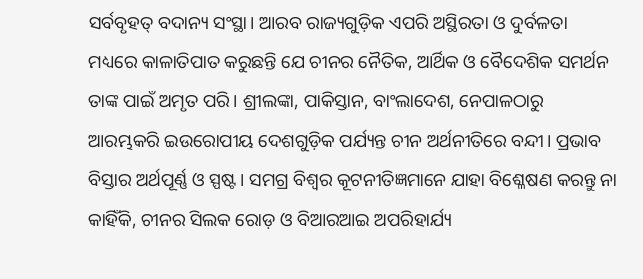ସର୍ବବୃହତ୍ ବଦାନ୍ୟ ସଂସ୍ଥା। ଆରବ ରାଜ୍ୟଗୁଡ଼ିକ ଏପରି ଅସ୍ଥିରତା ଓ ଦୁର୍ବଳତା ମଧ୍ୟରେ କାଳାତିପାତ କରୁଛନ୍ତି ଯେ ଚୀନର ନୈତିକ, ଆର୍ଥିକ ଓ ବୈଦେଶିକ ସମର୍ଥନ ତାଙ୍କ ପାଇଁ ଅମୃତ ପରି। ଶ୍ରୀଲଙ୍କା, ପାକିସ୍ତାନ, ବାଂଲାଦେଶ, ନେପାଳଠାରୁ ଆରମ୍ଭକରି ଇଉରୋପୀୟ ଦେଶଗୁଡ଼ିକ ପର୍ଯ୍ୟନ୍ତ ଚୀନ ଅର୍ଥନୀତିରେ ବନ୍ଦୀ। ପ୍ରଭାବ ବିସ୍ତାର ଅର୍ଥପୂର୍ଣ୍ଣ ଓ ସ୍ପଷ୍ଟ। ସମଗ୍ର ବିଶ୍ବର କୂଟନୀତିଜ୍ଞମାନେ ଯାହା ବିଶ୍ଳେଷଣ କରନ୍ତୁ ନା କାହିଁକି, ଚୀନର ସିଲକ ରୋଡ଼ ଓ ବିଆରଆଇ ଅପରିହାର୍ଯ୍ୟ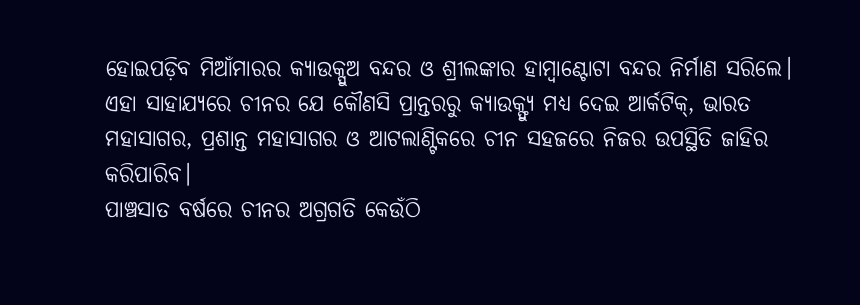ହୋଇପଡ଼ିବ ମିଆଁମାରର କ୍ୟାଉକ୍ପୁଅ ବନ୍ଦର ଓ ଶ୍ରୀଲଙ୍କାର ହାମ୍ବାଣ୍ଟୋଟା ବନ୍ଦର ନିର୍ମାଣ ସରିଲେ। ଏହା ସାହାଯ୍ୟରେ ଚୀନର ଯେ କୌଣସି ପ୍ରାନ୍ତରରୁ କ୍ୟାଉକ୍ଫ୍ୟୁ ମଧ୍ୟ ଦେଇ ଆର୍କଟିକ୍, ଭାରତ ମହାସାଗର, ପ୍ରଶାନ୍ତ ମହାସାଗର ଓ ଆଟଲାଣ୍ଟିକରେ ଚୀନ ସହଜରେ ନିଜର ଉପସ୍ଥିତି ଜାହିର କରିପାରିବ।
ପାଞ୍ଚସାତ ବର୍ଷରେ ଚୀନର ଅଗ୍ରଗତି କେଉଁଠି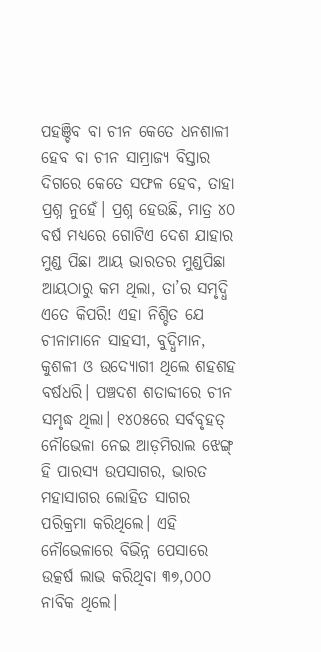ପହଞ୍ଚିବ ବା ଚୀନ କେତେ ଧନଶାଳୀ ହେବ ବା ଚୀନ ସାମ୍ରାଜ୍ୟ ବିସ୍ତାର ଦିଗରେ କେତେ ସଫଳ ହେବ, ତାହା ପ୍ରଶ୍ନ ନୁହେଁ। ପ୍ରଶ୍ନ ହେଉଛି, ମାତ୍ର ୪୦ ବର୍ଷ ମଧ୍ୟରେ ଗୋଟିଏ ଦେଶ ଯାହାର ମୁଣ୍ଡ ପିଛା ଆୟ ଭାରତର ମୁଣ୍ଡପିଛା ଆୟଠାରୁ କମ ଥିଲା, ତା’ର ସମୃଦ୍ଧି ଏତେ କିପରି! ଏହା ନିଶ୍ଚିତ ଯେ ଚୀନାମାନେ ସାହସୀ, ବୁଦ୍ଧିମାନ, କୁଶଳୀ ଓ ଉଦ୍ୟୋଗୀ ଥିଲେ ଶହଶହ ବର୍ଷଧରି। ପଞ୍ଚଦଶ ଶତାବ୍ଦୀରେ ଚୀନ ସମୃଦ୍ଧ ଥିଲା। ୧୪୦୫ରେ ସର୍ବବୃହତ୍ ନୌଭେଳା ନେଇ ଆଡ଼ମିରାଲ ଝେଙ୍ଗ୍ ହି ପାରସ୍ୟ ଉପସାଗର, ଭାରତ ମହାସାଗର ଲୋହିତ ସାଗର ପରିକ୍ରମା କରିଥିଲେ। ଏହି ନୌଭେଳାରେ ବିଭିନ୍ନ ପେସାରେ ଉତ୍କର୍ଷ ଲାଭ କରିଥିବା ୩୭,୦୦୦ ନାବିକ ଥିଲେ।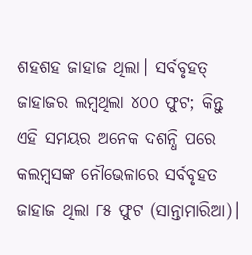ଶହଶହ ଜାହାଜ ଥିଲା। ସର୍ବବୃହତ୍ ଜାହାଜର ଲମ୍ବଥିଲା ୪୦୦ ଫୁଟ; କିନ୍ତୁ ଏହି ସମୟର ଅନେକ ଦଶନ୍ଧି ପରେ କଲମ୍ବସଙ୍କ ନୌଭେଳାରେ ସର୍ବବୃହତ ଜାହାଜ ଥିଲା ୮୫ ଫୁଟ (ସାନ୍ତାମାରିଆ)।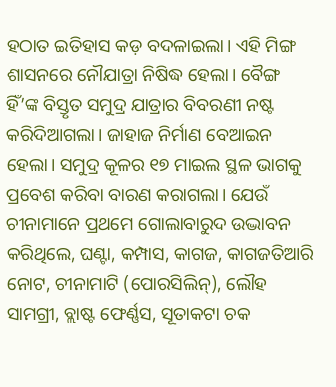ହଠାତ ଇତିହାସ କଡ଼ ବଦଳାଇଲା। ଏହି ମିଙ୍ଗ ଶାସନରେ ନୌଯାତ୍ରା ନିଷିଦ୍ଧ ହେଲା। ବୈଙ୍ଗ ହିଁ’ଙ୍କ ବିସ୍ତୃତ ସମୁଦ୍ର ଯାତ୍ରାର ବିବରଣୀ ନଷ୍ଟ କରିଦିଆଗଲା। ଜାହାଜ ନିର୍ମାଣ ବେଆଇନ ହେଲା। ସମୁଦ୍ର କୂଳର ୧୭ ମାଇଲ ସ୍ଥଳ ଭାଗକୁ ପ୍ରବେଶ କରିବା ବାରଣ କରାଗଲା। ଯେଉଁ ଚୀନାମାନେ ପ୍ରଥମେ ଗୋଲାବାରୁଦ ଉଦ୍ଭାବନ କରିଥିଲେ, ଘଣ୍ଟା, କମ୍ପାସ, କାଗଜ, କାଗଜତିଆରି ନୋଟ, ଚୀନାମାଟି (ପୋରସିଲିନ୍), ଲୌହ ସାମଗ୍ରୀ, ବ୍ଲାଷ୍ଟ ଫେର୍ଣ୍ଣସ, ସୂତାକଟା ଚକ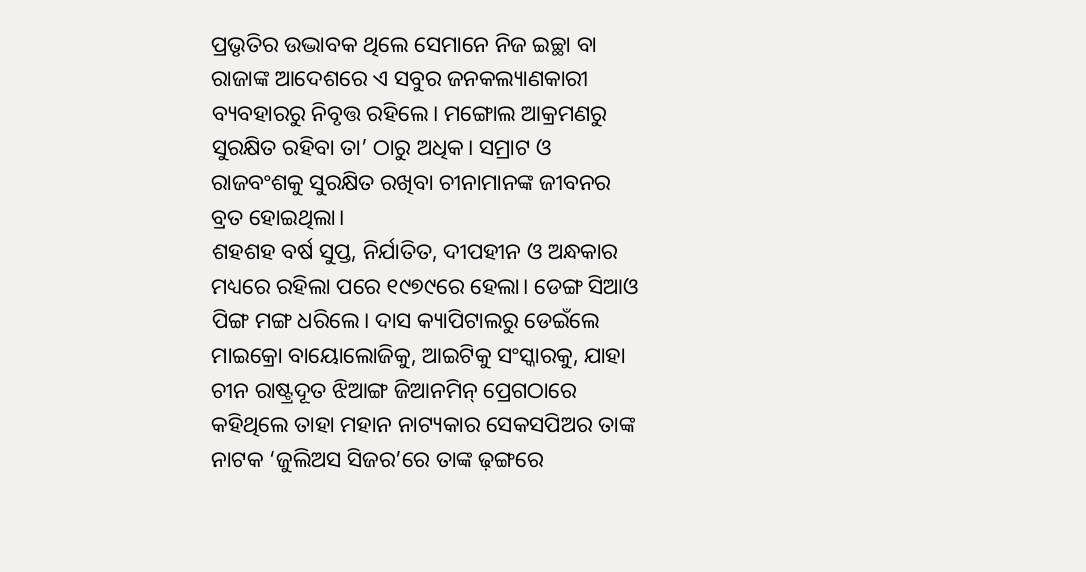ପ୍ରଭୃତିର ଉଦ୍ଭାବକ ଥିଲେ ସେମାନେ ନିଜ ଇଚ୍ଛା ବା ରାଜାଙ୍କ ଆଦେଶରେ ଏ ସବୁର ଜନକଲ୍ୟାଣକାରୀ ବ୍ୟବହାରରୁ ନିବୃତ୍ତ ରହିଲେ। ମଙ୍ଗୋଲ ଆକ୍ରମଣରୁ ସୁରକ୍ଷିତ ରହିବା ତା’ ଠାରୁ ଅଧିକ। ସମ୍ରାଟ ଓ ରାଜବଂଶକୁ ସୁରକ୍ଷିତ ରଖିବା ଚୀନାମାନଙ୍କ ଜୀବନର ବ୍ରତ ହୋଇଥିଲା।
ଶହଶହ ବର୍ଷ ସୁପ୍ତ, ନିର୍ଯାତିତ, ଦୀପହୀନ ଓ ଅନ୍ଧକାର ମଧ୍ୟରେ ରହିଲା ପରେ ୧୯୭୯ରେ ହେଲା। ଡେଙ୍ଗ ସିଆଓ ପିଙ୍ଗ ମଙ୍ଗ ଧରିଲେ। ଦାସ କ୍ୟାପିଟାଲରୁ ଡେଇଁଲେ ମାଇକ୍ରୋ ବାୟୋଲୋଜିକୁ, ଆଇଟିକୁ ସଂସ୍କାରକୁ, ଯାହା ଚୀନ ରାଷ୍ଟ୍ରଦୂତ ଝିଆଙ୍ଗ ଜିଆନମିନ୍ ପ୍ରେଗଠାରେ କହିଥିଲେ ତାହା ମହାନ ନାଟ୍ୟକାର ସେକସପିଅର ତାଙ୍କ ନାଟକ ‘ଜୁଲିଅସ ସିଜର’ରେ ତାଙ୍କ ଢ଼ଙ୍ଗରେ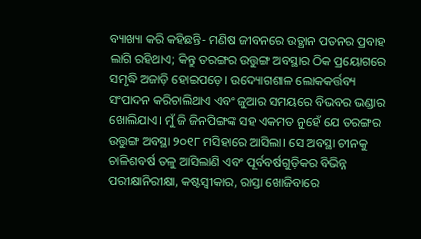ବ୍ୟାଖ୍ୟା କରି କହିଛନ୍ତି- ମଣିଷ ଜୀବନରେ ଉତ୍ଥାନ ପତନର ପ୍ରବାହ ଲାଗି ରହିଥାଏ; କିନ୍ତୁ ତରଙ୍ଗର ଉତ୍ତୁଙ୍ଗ ଅବସ୍ଥାର ଠିକ ପ୍ରୟୋଗରେ ସମୃଦ୍ଧି ଅଜାଡ଼ି ହୋଇପଡ଼େ। ଉଦ୍ୟୋଗଶାଳ ଲୋକକର୍ତ୍ତବ୍ୟ ସଂପାଦନ କରିଚାଲିଥାଏ ଏବଂ ଜୁଆର ସମୟରେ ବିଭବର ଭଣ୍ଡାର ଖୋଲିଯାଏ। ମୁଁ ଜି ଜିନପିଙ୍ଗଙ୍କ ସହ ଏକମତ ନୁହେଁ ଯେ ତରଙ୍ଗର ଉତ୍ତୁଙ୍ଗ ଅବସ୍ଥା ୨୦୧୮ ମସିହାରେ ଆସିଲା। ସେ ଅବସ୍ଥା ଚୀନକୁ ଚାଳିଶବର୍ଷ ତଳୁ ଆସିଲାଣି ଏବଂ ପୂର୍ବବର୍ଷଗୁଡ଼ିକର ବିଭିନ୍ନ ପରୀକ୍ଷାନିରୀକ୍ଷା, କଷ୍ଟସ୍ବୀକାର, ରାସ୍ତା ଖୋଜିବାରେ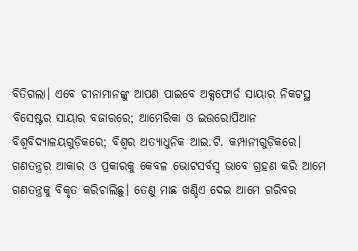ବିତିଗଲା। ଏବେ ଚୀନାମାନଙ୍କୁ ଆପଣ ପାଇବେ ଅକ୍ସଫୋର୍ଡ ସାୟାର ନିକଟସ୍ଥ ବିସେଷ୍ଟର ସାୟାର ବଜାରରେ; ଆମେରିକା ଓ ଇଉରୋପିଆନ ବିଶ୍ବବିଦ୍ୟାଳୟଗୁଡ଼ିକରେ; ବିଶ୍ବର ଅତ୍ୟାଧୁନିକ ଆଇ.ଟି. କମ୍ପାନୀଗୁଡ଼ିକରେ।
ଗଣତନ୍ତ୍ରର ଆକାର ଓ ପ୍ରକାରକୁ କେବଳ ଭୋଟସର୍ବସ୍ବ ଭାବେ ଗ୍ରହଣ କରି ଆମେ ଗଣତନ୍ତ୍ରକୁ ବିକୃତ କରିଚାଲିଛୁ। ତେଣୁ ମାଛ ଖଣ୍ଡିଏ ଦେଇ ଆମେ ଗରିବର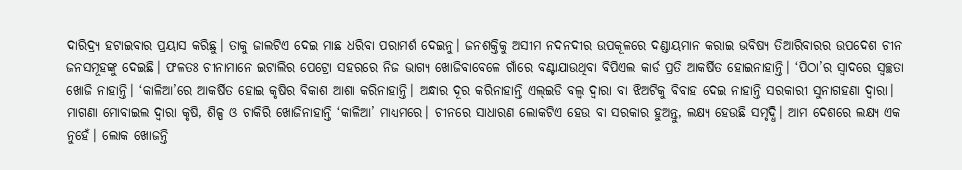ଦାରିଦ୍ର୍ୟ ହଟାଇବାର ପ୍ରୟାସ କରିଛୁ। ତାକୁ ଜାଲଟିଏ ଦେଇ ମାଛ ଧରିବା ପରାମର୍ଶ ଦେଇନୁ। ଜନଶକ୍ତିକୁ ଅସୀମ ନଦନଦୀର ଉପକୂଳରେ ଦଣ୍ଡାୟମାନ କରାଇ ଭବିଷ୍ୟ ତିଆରିବାରର ଉପଦେଶ ଚୀନ ଜନସମୂହଙ୍କୁ ଦେଇଛି। ଫଳତଃ ଚୀନାମାନେ ଇଟାଲିର ପେଟ୍ରୋ ସହରରେ ନିଜ ଭାଗ୍ୟ ଖୋଜିବାବେଳେ ଗାଁରେ ବଣ୍ଟାଯାଉଥିବା ବିପିଏଲ କାର୍ଡ ପ୍ରତି ଆକର୍ଷିତ ହୋଇନାହାନ୍ତି। ‘ପିଠା’ର ସ୍ବାଦରେ ସ୍ବଚ୍ଛତା ଖୋଜି ନାହାନ୍ତି। ‘କାଳିଆ’ରେ ଆକର୍ଷିତ ହୋଇ କୃଷିର ବିକାଶ ଆଶା କରିନାହାନ୍ତି। ଅନ୍ଧାର ଦୂର କରିନାହାନ୍ତି ଏଲ୍ଇଡି ବଲ୍ବ ଦ୍ବାରା ବା ଝିଅଟିକୁ ବିବାହ ଦେଇ ନାହାନ୍ତି ସରକାରୀ ସୁନାଗହଣା ଦ୍ବାରା। ମାଗଣା ମୋବାଇଲ ଦ୍ବାରା କୃଷି, ଶିଳ୍ପ ଓ ଚାକିରି ଖୋଜିନାହାନ୍ତି ‘କାଳିଆ’ ମାଧ୍ୟମରେ। ଚୀନରେ ସାଧାରଣ ଲୋକଟିଏ ହେଉ ବା ସରକାର ହୁଅନ୍ତୁ, ଲକ୍ଷ୍ୟ ହେଉଛି ସମୃଦ୍ଧି। ଆମ ଦେଶରେ ଲକ୍ଷ୍ୟ ଏକ ନୁହେଁ। ଲୋକ ଖୋଜନ୍ତି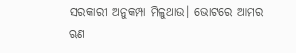ସରକାରୀ ଅନୁକମ୍ପା ମିଳୁଥାଉ। ଭୋଟରେ ଆମର ଋଣ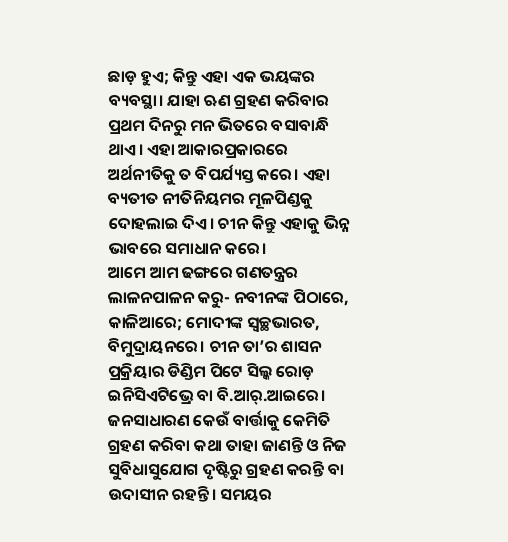ଛାଡ଼ ହୁଏ; କିନ୍ତୁ ଏହା ଏକ ଭୟଙ୍କର ବ୍ୟବସ୍ଥା। ଯାହା ଋଣ ଗ୍ରହଣ କରିବାର ପ୍ରଥମ ଦିନରୁ ମନ ଭିତରେ ବସାବାନ୍ଧି ଥାଏ। ଏହା ଆକାରପ୍ରକାରରେ ଅର୍ଥନୀତିକୁ ତ ବିପର୍ଯ୍ୟସ୍ତ କରେ। ଏହା ବ୍ୟତୀତ ନୀତିନିୟମର ମୂଳପିଣ୍ଡକୁ ଦୋହଲାଇ ଦିଏ। ଚୀନ କିନ୍ତୁ ଏହାକୁ ଭିନ୍ନ ଭାବରେ ସମାଧାନ କରେ।
ଆମେ ଆମ ଢଙ୍ଗରେ ଗଣତନ୍ତ୍ରର ଲାଳନପାଳନ କରୁ- ନବୀନଙ୍କ ପିଠାରେ, କାଳିଆରେ; ମୋଦୀଙ୍କ ସ୍ବଚ୍ଛଭାରତ, ବିମୁଦ୍ରାୟନରେ। ଚୀନ ତା’ର ଶାସନ ପ୍ରକ୍ରିୟାର ଡିଣ୍ଡିମ ପିଟେ ସିଲ୍କ ରୋଡ଼ ଇନିସିଏଟିଭ୍ରେ ବା ବି.ଆର୍.ଆଇରେ। ଜନସାଧାରଣ କେଉଁ ବାର୍ତ୍ତାକୁ କେମିତି ଗ୍ରହଣ କରିବା କଥା ତାହା ଜାଣନ୍ତି ଓ ନିଜ ସୁବିଧାସୁଯୋଗ ଦୃଷ୍ଟିରୁ ଗ୍ରହଣ କରନ୍ତି ବା ଉଦାସୀନ ରହନ୍ତି। ସମୟର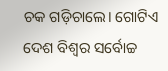ଚକ ଗଡ଼ିଚାଲେ। ଗୋଟିଏ ଦେଶ ବିଶ୍ବର ସର୍ବୋଚ୍ଚ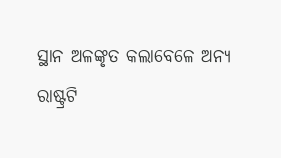ସ୍ଥାନ ଅଳଙ୍କୃତ କଲାବେଳେ ଅନ୍ୟ ରାଷ୍ଟ୍ରଟି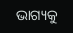ଭାଗ୍ୟକୁ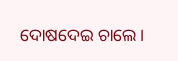ଦୋଷଦେଇ ଚାଲେ।